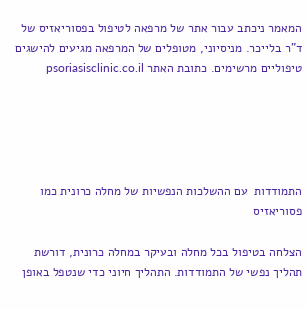המאמר ניכתב עבור אתר של מרפאה לטיפול בפסוריאזיס של ד"ר בלייכר. מניסיוני, מטופלים של המרפאה מגיעים להישגים טיפוליים מרשימים. כתובת האתר psoriasisclinic.co.il





התמודדות  עם ההשלכות הנפשיות של מחלה כרונית כמו פסוריאזיס

הצלחה בטיפול בכל מחלה ובעיקר במחלה כרונית, דורשת תהליך נפשי של התמודדות. התהליך חיוני כדי שנטפל באופן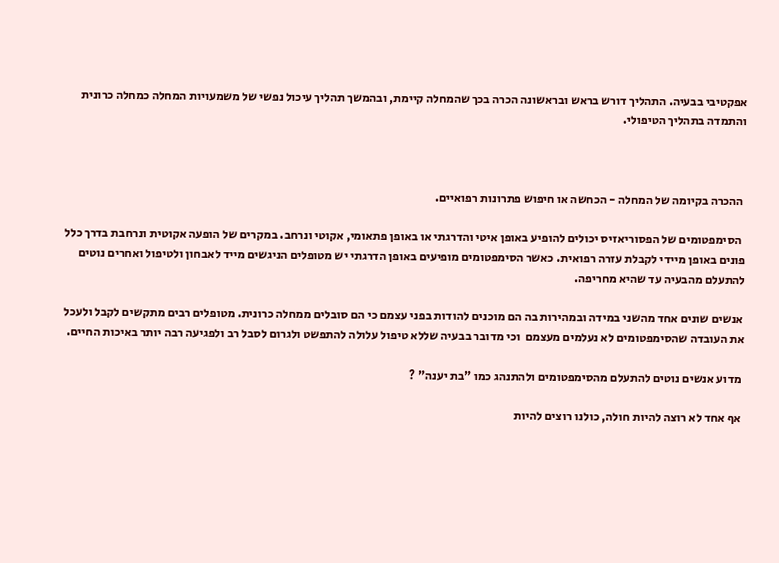אפקטיבי בבעיה. התהליך דורש בראש ובראשונה הכרה בכך שהמחלה קיימת, ובהמשך תהליך עיכול נפשי של משמעויות המחלה כמחלה כרונית והתמדה בתהליך הטיפולי.



 ההכרה בקיומה של המחלה - הכחשה או חיפוש פתרונות רפואיים.

  הסימפטומים של הפסוריאזיס יכולים להופיע באופן איטי והדרגתי או באופן פתאומי, אקוטי ונרחב. במקרים של הופעה אקוטית ונרחבת בדרך כלל פונים באופן מיידי לקבלת עזרה רפואית. כאשר הסימפטומים מופיעים באופן הדרגתי יש מטופלים הניגשים מייד לאבחון ולטיפול ואחרים נוטים להתעלם מהבעיה עד שהיא מחריפה.

 אנשים שונים אחד מהשני במידה ובמהירות בה הם מוכנים להודות בפני עצמם כי הם סובלים ממחלה כרונית. מטופלים רבים מתקשים לקבל ולעכל את העובדה שהסימפטומים לא נעלמים מעצמם  וכי מדובר בבעיה שללא טיפול עלולה להתפשט ולגרום לסבל רב ולפגיעה רבה יותר באיכות החיים.

 מדוע אנשים נוטים להתעלם מהסימפטומים ולהתנהג כמו "בת יענה" ?

 אף אחד לא רוצה להיות חולה, כולנו רוצים להיות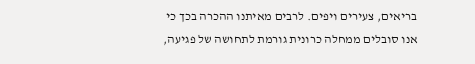בריאים, צעירים ויפים. לרבים מאיתנו ההכרה בכך כי אנו סובלים ממחלה כרונית גורמת לתחושה של פגיעה,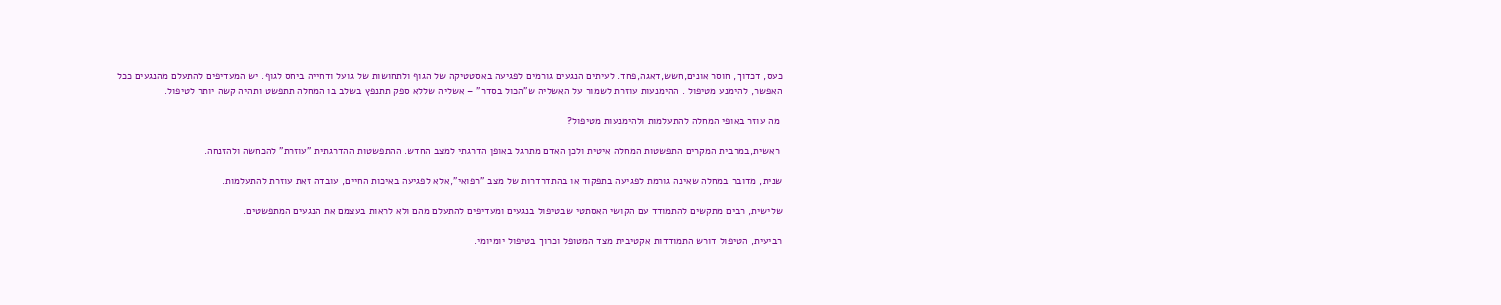כעס, דכדוך, חוסר אונים,חשש,דאגה,פחד. לעיתים הנגעים גורמים לפגיעה באסטטיקה של הגוף ולתחושות של גועל ודחייה ביחס לגוף. יש המעדיפים להתעלם מהנגעים ככל האפשר, להימנע מטיפול . ההימנעות עוזרת לשמור על האשליה ש"הכול בסדר" – אשליה שללא ספק תתנפץ בשלב בו המחלה תתפשט ותהיה קשה יותר לטיפול.

 מה עוזר באופי המחלה להתעלמות ולהימנעות מטיפול?

 ראשית,במרבית המקרים התפשטות המחלה איטית ולכן האדם מתרגל באופן הדרגתי למצב החדש. ההתפשטות ההדרגתית "עוזרת" להכחשה ולהזנחה.

שנית, מדובר במחלה שאינה גורמת לפגיעה בתפקוד או בהתדרדרות של מצב "רפואי",אלא לפגיעה באיכות החיים, עובדה זאת עוזרת להתעלמות.

שלישית, רבים מתקשים להתמודד עם הקושי האסתטי שבטיפול בנגעים ומעדיפים להתעלם מהם ולא לראות בעצמם את הנגעים המתפשטים.

רביעית, הטיפול דורש התמודדות אקטיבית מצד המטופל וכרוך בטיפול יומיומי.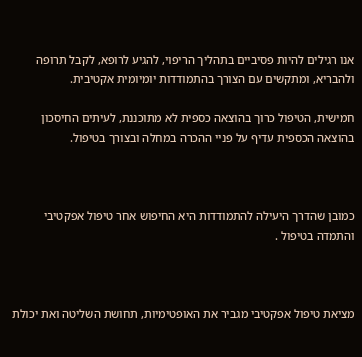אנו רגילים להיות פסיביים בתהליך הריפוי, להגיע לרופא, לקבל תרופה ולהבריא, ומתקשים עם הצורך בהתמודדות יומיומית אקטיבית.

חמישית, הטיפול כרוך בהוצאה כספית לא מתוכננת, לעיתים החיסכון בהוצאה הכספית עדיף על פניי ההכרה במחלה ובצורך בטיפול.



כמובן שהדרך היעילה להתמודדות היא החיפוש אחר טיפול אפקטיבי והתמדה בטיפול .



מציאת טיפול אפקטיבי מגביר את האופטימיות, תחושת השליטה ואת יכולת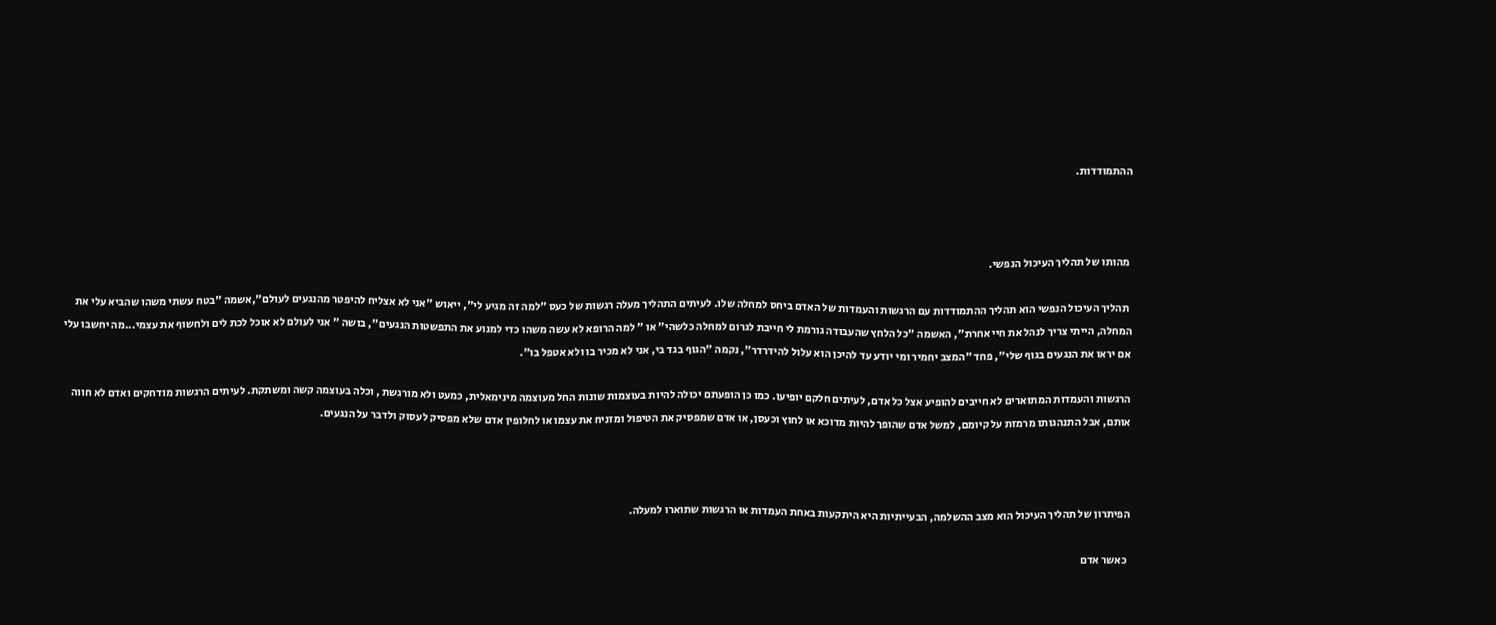ההתמודדות.



 מהותו של תהליך העיכול הנפשי.

 תהליך העיכול הנפשי הוא תהליך ההתמודדות עם הרגשות והעמדות של האדם ביחס למחלה שלו. לעיתים התהליך מעלה רגשות של כעס "למה זה מגיע לי", ייאוש "אני לא אצליח להיפטר מהנגעים לעולם",אשמה "בטח עשתי משהו שהביא עלי את המחלה, הייתי צריך לנהל את חיי אחרת", האשמה "כל הלחץ שהעבודה גורמת לי חייבת לגרום למחלה כלשהי" או " למה הרופא לא עשה משהו כדי למנוע את התפשטות הנגעים", בושה " אני לעולם לא אוכל לכת לים ולחשוף את עצמי...מה יחשבו עלי אם יראו את הנגעים בגוף שלי", פחד "המצב יחמיר ומי יודע עד להיכן הוא עלול להידרדר", נקמה "הגוף בגד בי, אני לא מכיר בו ולא אטפל בו".

הרגשות והעמדות המתוארים לא חייבים להופיע אצל כל אדם, לעיתים חלקם יופיעו. כמו כן הופעתם יכולה להיות בעוצמות שונות החל מעוצמה מינימאלית, כמעט ולא מורגשת , וכלה בעוצמה קשה ומשתקת. לעיתים הרגשות מודחקים ואדם לא חווה אותם, אבל התנהגותו מרמזת על קיומם, למשל אדם שהופך להיות מדוכא או לחוץ וכעסן, או אדם שמפסיק את הטיפול ומזניח את עצמו או לחלופין אדם שלא מפסיק לעסוק ולדבר על הנגעים.



הפיתרון של תהליך העיכול הוא מצב ההשלמה, הבעייתיות היא היתקעות באחת העמדות או הרגשות שתוארו למעלה.

 כאשר אדם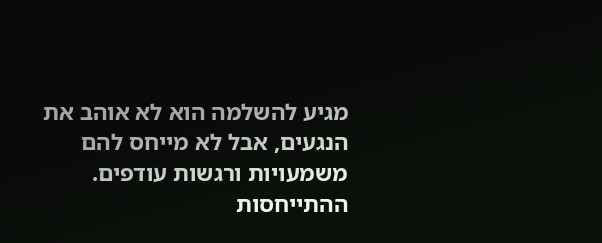מגיע להשלמה הוא לא אוהב את הנגעים, אבל לא מייחס להם משמעויות ורגשות עודפים. ההתייחסות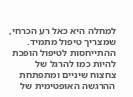למחלה היא כאל רע הכרחי, שמצריך טיפול מתמיד. ההתייחסות לטיפול הופכת להיות כמו להרגל של צחצוח שיניים ומתפתחת ההרגשה האופטימית של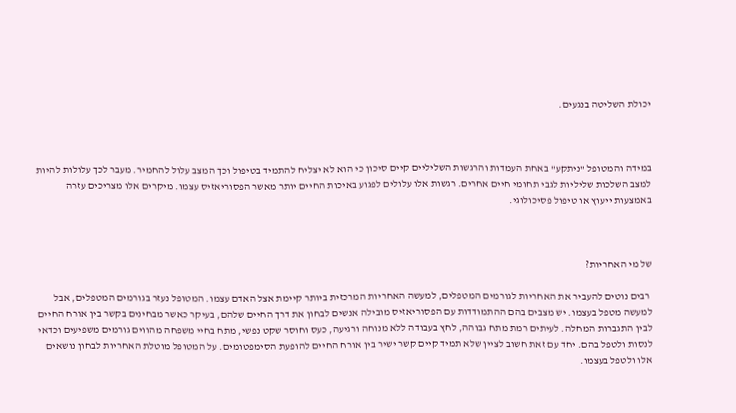יכולת השליטה בנגעים.



במידה והמטופל "ניתקע" באחת העמדות והרגשות השליליים קיים סיכון כי הוא לא יצליח להתמיד בטיפול וכך המצב עלול להחמיר. מעבר לכך עלולות להיות למצב השלכות שליליות לגבי תחומי חיים אחרים. רגשות אלו עלולים לפגוע באיכות החיים יותר מאשר הפסוריאזיס עצמו. מיקרים אלו מצריכים עזרה באמצעות ייעוץ או טיפול פסיכולוגי.



של מי האחריות?

 רבים נוטים להעביר את האחריות לגורמים המטפלים, למעשה האחריות המרכזית ביותר קיימת אצל האדם עצמו. המטופל נעזר בגורמים המטפלים, אבל למעשה מטפל בעצמו. יש מצבים בהם ההתמודדות עם הפסוריאזיס מובילה אנשים לבחון את דרך החיים שלהם, בעיקר כאשר מבחינים בקשר בין אורח החיים לבין התגברות המחלה. לעיתים רמת מתח גבוהה, לחץ בעבודה ללא מנוחה ורגיעה, כעס וחוסר שקט נפשי, מתח בחיי משפחה מהווים גורמים משפיעים וכדאי לנסות ולטפל בהם. יחד עם זאת חשוב לציין שלא תמיד קיים קשר ישיר בין אורח החיים להופעת הסימפטומים. על המטופל מוטלת האחריות לבחון נושאים אלו ולטפל בעצמו.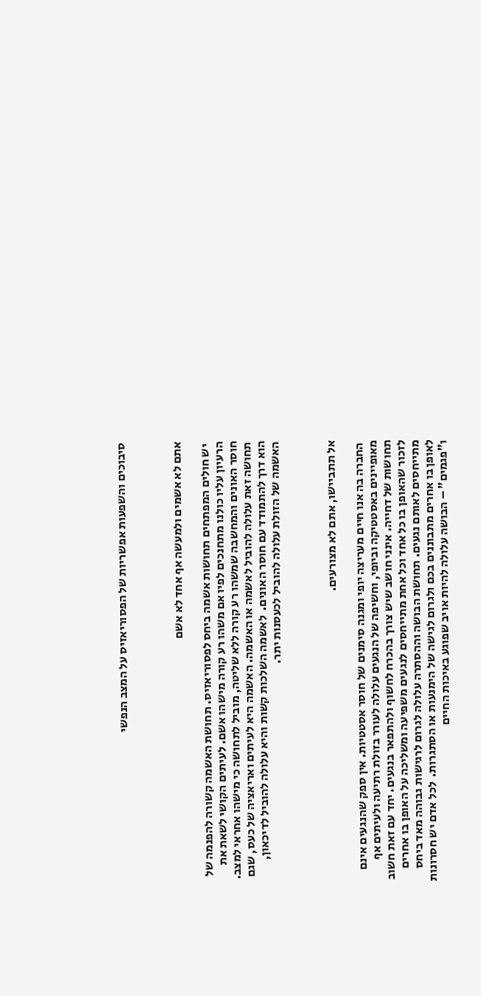סיבוכים והשפעות אפשריות של הפסוריאזיס על המצב הנפשי



אתם לא אשמים ולמעשה אף אחד לא אשם

 יש חולים המפתחים תחושות אשמה ביחס לפסוריאזיס. תחושת האשמה קשורה להפנמה של הרעיון עליו כולנו מתחנכים לפיו אם משהו רע קורה מישהו אשם. לעיתים הקושי לשאת את חוסר האונים והמחשבה שמשהו רע קורה ללא שליטה, מוביל לתחושה כי מישהו אחראי למצב. תחושה זאת עלולה להוביל לאשמה או האשמה. האשמה היא לעיתים ואריאציה של כעס, שגם הוא דרך להתמודד עם חוסר האונים.  לאשמה השלכות קשות והיא עלולה להוביל לדיכאון,  האשמה של הזולת עלולה להוביל לכעסנות יתר.



אל תתביישו, אתם לא מצורעים.

 החברה בה אנו חיים מעריצה יופי ומגנה סימנים של חוסר אסטטיות. אין ספק שהנגעים אינם מאופיינים באסטטיקה וביופי, וחשיפה של הנגעים עלולה לעורר בזולת רתיעה ולעיתים אף תחושות של דחייה. אינני חושב שיש צורך בהכרח לחשוף ולהתפאר בנגעים. יחד עם זאת חשוב לזכור שהאופן בו כל אחד וכל אחת מתייחסים לנגעים משפיעה ומשליכה על האופן בו אחרים מתייחסים לאותם נגעים. תחושת הבושה וההסתרה עלולה לגרום לרגישות גבוהה מאד ביחס לאופן בו אחרים מתבוננים בכם ולגרום לגישה של הימנעות או הסתגרות.  לכל אדם יש חסרונות ו"פגמים" – הבושה עלולה להיות אויב שפוגע באיכות החיים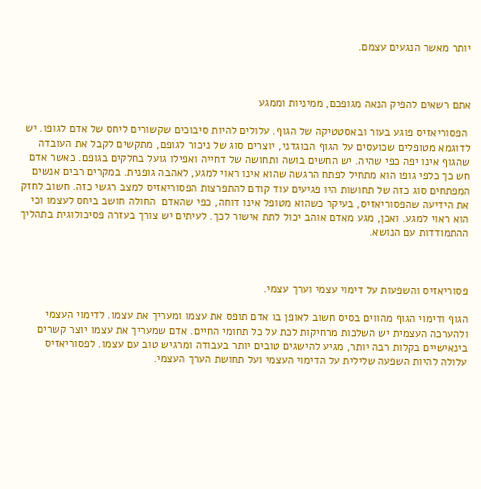יותר מאשר הנגעים עצמם.



אתם רשאים להפיק הנאה מגופכם, ממיניות וממגע

 הפסוריאזיס פוגע בעור ובאסטטיקה של הגוף. עלולים להיות סיבוכים שקשורים ליחס של אדם לגופו. יש לדוגמא מטופלים שכועסים על הגוף הבוגדני, יוצרים סוג של ניכור לגופם, מתקשים לקבל את העובדה שהגוף אינו יפה כפי שהיה. יש החשים בושה ותחושה של דחייה ואפילו גועל בחלקים בגופם. כאשר אדם חש כך כלפי גופו הוא מתחיל לפתח הרגשה שהוא אינו ראוי למגע, לאהבה גופנית. במקרים רבים אנשים המפתחים סוג כזה של תחושות היו פגיעים עוד קודם להתפרצות הפסוריאזיס למצב רגשי כזה. חשוב לחזק את הידיעה שהפסוריאזיס, בעיקר כשהוא מטופל אינו דוחה, כפי שהאדם  החולה חושב ביחס לעצמו וכי הוא ראוי למגע. ואכן, מגע מאדם אוהב יכול לתת אישור לכך. לעיתים יש צורך בעזרה פסיכולוגית בתהליך ההתמודדות עם הנושא.



פסוריאזיס והשפעות על דימוי עצמי וערך עצמי.

הגוף ודימוי הגוף מהווים בסיס חשוב לאופן בו אדם תופס את עצמו ומעריך את עצמו. לדימוי העצמי ולהערכה העצמית יש השלכות מרחיקות לכת על כל תחומי החיים. אדם שמעריך את עצמו יוצר קשרים בינאישיים בקלות רבה יותר, מגיע להישגים טובים יותר בעבודה ומרגיש טוב עם עצמו. לפסוריאזיס עלולה להיות השפעה שלילית על הדימוי העצמי ועל תחושת הערך העצמי.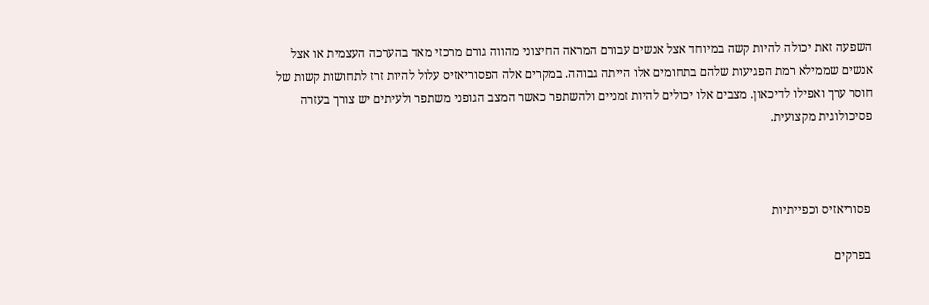השפעה זאת יכולה להיות קשה במיוחד אצל אנשים עבורם המראה החיצוני מהווה גורם מרכזי מאד בהערכה העצמית או אצל אנשים שממילא רמת הפגיעות שלהם בתחומים אלו הייתה גבוהה. במקרים אלה הפסוריאזיס עלול להיות זרז לתחושות קשות של חוסר ערך ואפילו לדיכאון. מצבים אלו יכולים להיות זמניים ולהשתפר כאשר המצב הגופני משתפר ולעיתים יש צורך בעזרה פסיכולוגית מקצועית.



 פסוריאזיס וכפייתיות

 בפרקים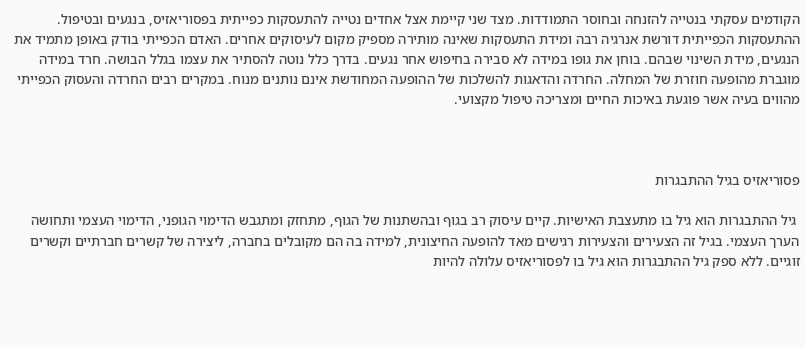הקודמים עסקתי בנטייה להזנחה ובחוסר התמודדות. מצד שני קיימת אצל אחדים נטייה להתעסקות כפייתית בפסוריאזיס, בנגעים ובטיפול. ההתעסקות הכפייתית דורשת אנרגיה רבה ומידת התעסקות שאינה מותירה מספיק מקום לעיסוקים אחרים. האדם הכפייתי בודק באופן מתמיד את הנגעים, מידת השינוי שבהם. בוחן את גופו במידה לא סבירה בחיפוש אחר נגעים. בדרך כלל נוטה להסתיר את עצמו בגלל הבושה. חרד במידה מוגברת מהופעה חוזרת של המחלה. החרדה והדאגות להשלכות של ההופעה המחודשת אינם נותנים מנוח. במקרים רבים החרדה והעסוק הכפייתי מהווים בעיה אשר פוגעת באיכות החיים ומצריכה טיפול מקצועי.



פסוריאזיס בגיל ההתבגרות

 גיל ההתבגרות הוא גיל בו מתעצבת האישיות. קיים עיסוק רב בגוף ובהשתנות של הגוף, מתחזק ומתגבש הדימוי הגופני, הדימוי העצמי ותחושה הערך העצמי. בגיל זה הצעירים והצעירות רגישים מאד להופעה החיצונית, למידה בה הם מקובלים בחברה, ליצירה של קשרים חברתיים וקשרים זוגיים. ללא ספק גיל ההתבגרות הוא גיל בו לפסוריאזיס עלולה להיות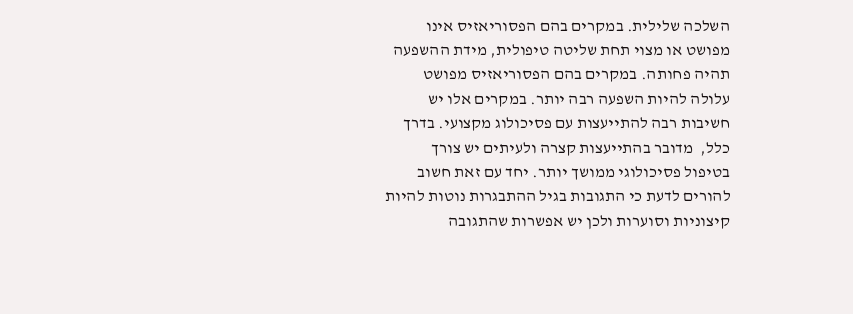השלכה שלילית. במקרים בהם הפסוריאזיס אינו מפושט או מצוי תחת שליטה טיפולית, מידת ההשפעה תהיה פחותה. במקרים בהם הפסוריאזיס מפושט עלולה להיות השפעה רבה יותר. במקרים אלו יש חשיבות רבה להתייעצות עם פסיכולוג מקצועי. בדרך כלל,  מדובר בהתייעצות קצרה ולעיתים יש צורך בטיפול פסיכולוגי ממושך יותר. יחד עם זאת חשוב להורים לדעת כי התגובות בגיל ההתבגרות נוטות להיות קיצוניות וסוערות ולכן יש אפשרות שהתגובה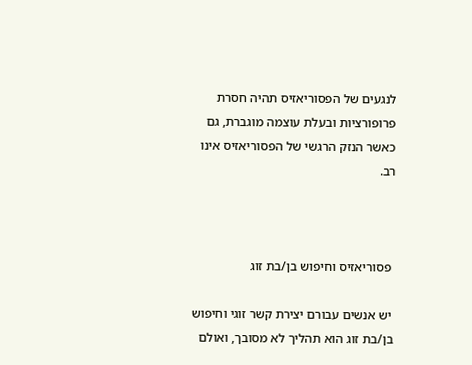לנגעים של הפסוריאזיס תהיה חסרת פרופורציות ובעלת עוצמה מוגברת, גם כאשר הנזק הרגשי של הפסוריאזיס אינו רב.



 פסוריאזיס וחיפוש בן/בת זוג

 יש אנשים עבורם יצירת קשר זוגי וחיפוש בן/בת זוג הוא תהליך לא מסובך, ואולם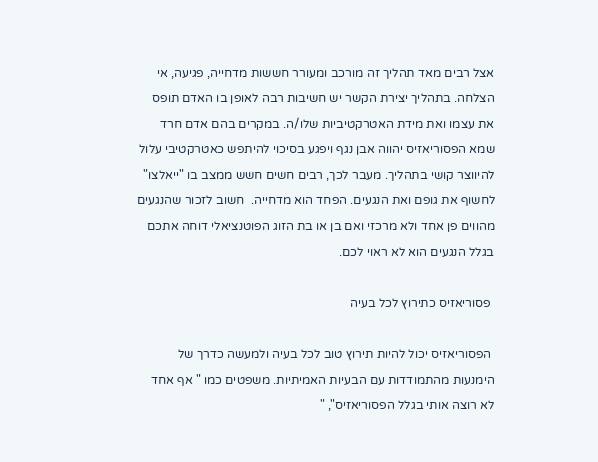אצל רבים מאד תהליך זה מורכב ומעורר חששות מדחייה, פגיעה, אי הצלחה. בתהליך יצירת הקשר יש חשיבות רבה לאופן בו האדם תופס את עצמו ואת מידת האטרקטיביות שלו/ה. במקרים בהם אדם חרד שמא הפסוריאזיס יהווה אבן נגף ויפגע בסיכוי להיתפש כאטרקטיבי עלול להיווצר קושי בתהליך. מעבר לכך, רבים חשים חשש ממצב בו "ייאלצו" לחשוף את גופם ואת הנגעים. הפחד הוא מדחייה.  חשוב לזכור שהנגעים מהווים פן אחד ולא מרכזי ואם בן או בת הזוג הפוטנציאלי דוחה אתכם בגלל הנגעים הוא לא ראוי לכם.

 פסוריאזיס כתירוץ לכל בעיה

 הפסוריאזיס יכול להיות תירוץ טוב לכל בעיה ולמעשה כדרך של הימנעות מהתמודדות עם הבעיות האמיתיות. משפטים כמו " אף אחד לא רוצה אותי בגלל הפסוריאזיס", "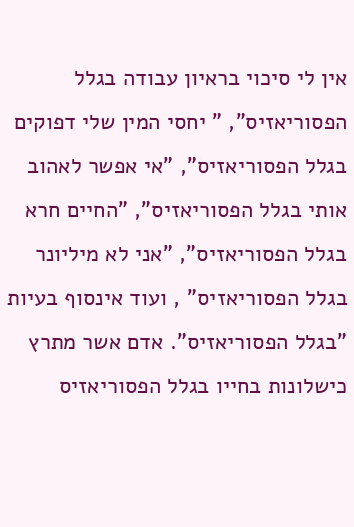אין לי סיכוי בראיון עבודה בגלל הפסוריאזיס", " יחסי המין שלי דפוקים בגלל הפסוריאזיס", "אי אפשר לאהוב אותי בגלל הפסוריאזיס", "החיים חרא בגלל הפסוריאזיס", "אני לא מיליונר בגלל הפסוריאזיס" , ועוד אינסוף בעיות "בגלל הפסוריאזיס". אדם אשר מתרץ כישלונות בחייו בגלל הפסוריאזיס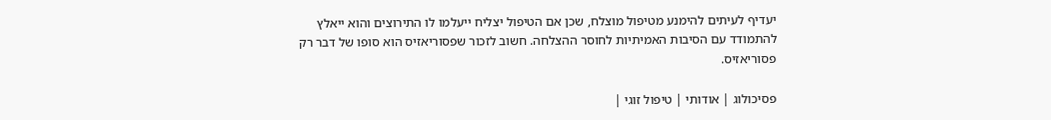יעדיף לעיתים להימנע מטיפול מוצלח, שכן אם הטיפול יצליח ייעלמו לו התירוצים והוא ייאלץ להתמודד עם הסיבות האמיתיות לחוסר ההצלחה. חשוב לזכור שפסוריאזיס הוא סופו של דבר רק פסוריאזיס.

פסיכולוג | אודותי | טיפול זוגי |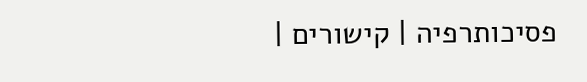פסיכותרפיה | קישורים |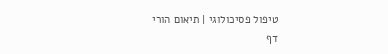טיפול פסיכולוגי | תיאום הורי
דף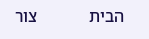הבית            צור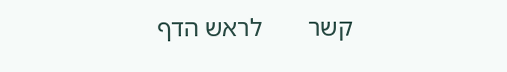קשר       לראש הדף